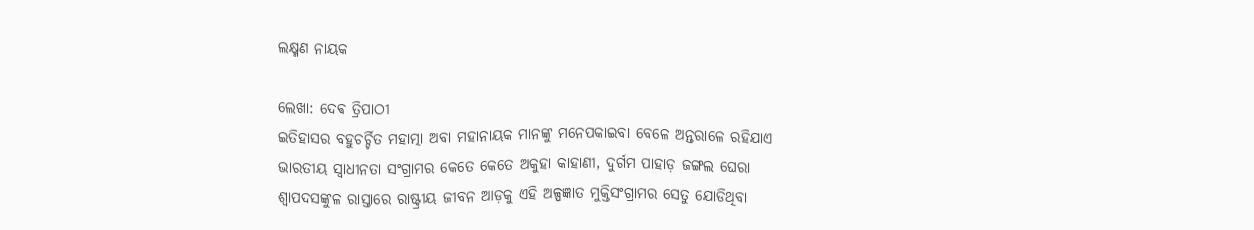ଲକ୍ଷ୍ମଣ ନାୟକ

ଲେଖା: ଦେଵ ତ୍ରିପାଠୀ
ଇତିହାସର ବହୁଚର୍ଚ୍ଚିତ ମହାତ୍ମା ଅବା ମହାନାୟକ ମାନଙ୍କୁ ମନେପକାଇବା ବେଳେ ଅନ୍ତରାଳେ ରହିଯାଏ ଭାରତୀୟ ସ୍ବାଧୀନତା ସଂଗ୍ରାମର କେତେ କେତେ ଅକୁହା କାହାଣୀ, ଦୁର୍ଗମ ପାହାଡ଼ ଜଙ୍ଗଲ ଘେରା ଶ୍ଵାପଦସଙ୍କୁଳ ରାସ୍ତାରେ ରାଷ୍ଟ୍ରୀୟ ଜୀବନ ଆଡ଼କୁ ଏହି ଅଳ୍ପଜ୍ଞାତ ମୁକ୍ତିସଂଗ୍ରାମର ସେତୁ ଯୋଡିଥିବା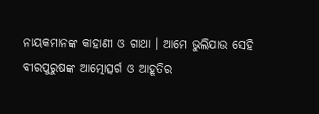ନାୟକମାନଙ୍କ କାହାଣୀ ଓ ଗାଥା । ଆମେ ଭୁଲିଯାଉ ସେହି ବୀରପୁରୁଷଙ୍କ ଆତ୍ମୋତ୍ସର୍ଗ ଓ ଆହୂତିର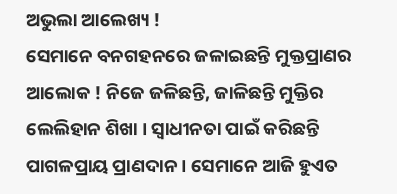ଅଭୁଲା ଆଲେଖ୍ୟ !
ସେମାନେ ବନଗ‌ହନରେ ଜଳାଇଛନ୍ତି ମୁକ୍ତପ୍ରାଣର ଆଲୋକ ! ନିଜେ ଜଳିଛନ୍ତି, ଜାଳିଛନ୍ତି ମୁକ୍ତିର ଲେଲିହାନ ଶିଖା । ସ୍ବାଧୀନତା ପାଇଁ କରିଛନ୍ତି ପାଗଳପ୍ରାୟ ପ୍ରାଣଦାନ । ସେମାନେ ଆଜି ହୁଏତ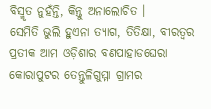ବିସ୍ମୃତ ନୁହଁନ୍ତି, କିନ୍ତୁ ଅନାଲୋଚିତ ।
ସେମିତି ଭୁଲି ହୁଏନା ତ୍ୟାଗ, ତିତିକ୍ଷା, ବୀରତ୍ୱର ପ୍ରତୀକ ଆମ ଓଡ଼ିଶାର ବଣପାହାଡଘେରା କୋରାପୁଟର ତେନ୍ତୁଳିଗୁମ୍ମା ଗ୍ରାମର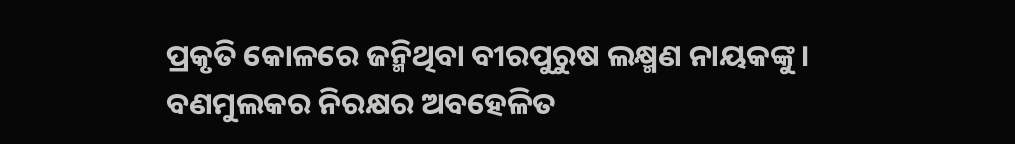ପ୍ରକୃତି କୋଳରେ ଜନ୍ମିଥିବା ବୀରପୁରୁଷ ଲକ୍ଷ୍ମଣ ନାୟକଙ୍କୁ । ବଣମୁଲକର ନିରକ୍ଷର ଅବହେଳିତ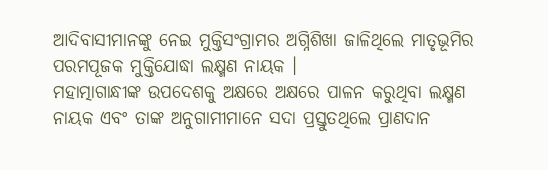ଆଦିବାସୀମାନଙ୍କୁ ନେଇ ମୁକ୍ତିସଂଗ୍ରାମର ଅଗ୍ନିଶିଖା ଜାଳିଥିଲେ ମାତୃଭୂମିର ପରମପୂଜକ ମୁକ୍ତିଯୋଦ୍ଧା ଲକ୍ଷ୍ମଣ ନାୟକ ।
ମହାତ୍ମାଗାନ୍ଧୀଙ୍କ ଉପଦେଶକୁ ଅକ୍ଷରେ ଅକ୍ଷରେ ପାଳନ କରୁଥିବା ଲକ୍ଷ୍ମଣ ନାୟକ ଏବଂ ତାଙ୍କ ଅନୁଗାମୀମାନେ ସଦା ପ୍ରସ୍ତୁତଥିଲେ ପ୍ରାଣଦାନ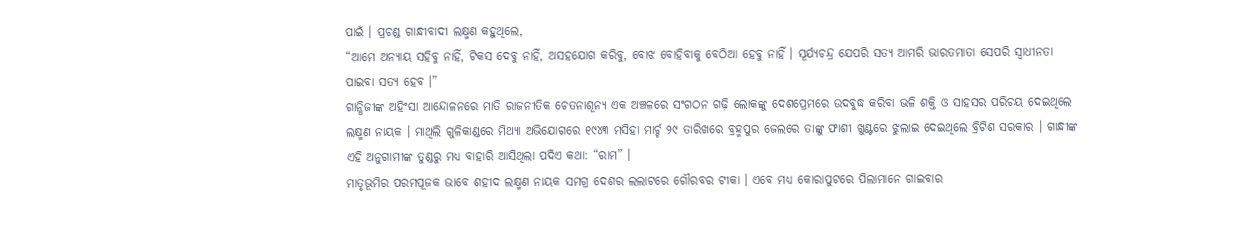ପାଇଁ । ପ୍ରଚଣ୍ଡ ଗାନ୍ଧୀବାଦୀ ଲକ୍ଷ୍ମଣ କହୁଥିଲେ,
“ଆମେ ଅନ୍ୟାୟ ସହିବୁ ନାହିଁ, ଟିକସ ଦେବୁ ନାହିଁ, ଅସହଯୋଗ କରିବୁ, ବୋଝ ବୋହିବାକୁ ବେଠିଆ ହେବୁ ନାହିଁ । ସୂର୍ଯ୍ୟଚନ୍ଦ୍ର ଯେପରି ସତ୍ୟ ଆମରି ଭାରତମାତା ସେପରି ସ୍ବାଧୀନତା ପାଇବା ସତ୍ୟ ହେବ ।”
ଗାନ୍ଧିଜୀଙ୍କ ଅହିଂସା ଆନ୍ଦୋଳନରେ ମାତି ରାଜନୀତିକ ଚେତନାଶୂନ୍ୟ ଏକ ଅଞ୍ଚଳରେ ସଂଗଠନ ଗଢ଼ି ଲୋକଙ୍କୁ ଦେଶପ୍ରେମରେ ଉଦବୁଦ୍ଧ କରିବା ଭଳି ଶକ୍ତି ଓ ସାହସର ପରିଚୟ ଦେଇଥିଲେ ଲକ୍ଷ୍ମଣ ନାୟକ । ମାଥିଲି ଗୁଳିକାଣ୍ଡରେ ମିଥ୍ୟା ଅଭିଯୋଗରେ ୧୯୪୩ ମସିହା ମାର୍ଚ୍ଚ ୨୯ ତାରିଖରେ ବ୍ରହ୍ମପୁର ଜେଲରେ ତାଙ୍କୁ ଫାଶୀ ଖୁଣ୍ଟରେ ଝୁଲାଇ ଦେଇଥିଲେ ବ୍ରିଟିଶ ସରକାର । ଗାନ୍ଧୀଙ୍କ ଏହି ଅନୁଗାମୀଙ୍କ ତୁଣ୍ଡରୁ ମଧ୍ୟ ବାହାରି ଆସିଥିଲା ପଦିଏ କଥା: “ରାମ” ।
ମାତୃଭୂମିର ପରମପୂଜକ ଭାବେ ଶହୀଦ ଲକ୍ଷ୍ମଣ ନାୟକ ସମଗ୍ର ଦେଶର ଲଲାଟରେ ଗୌରବର ଟୀକା । ଏବେ ମଧ୍ୟ କୋରାପୁଟରେ ପିଲାମାନେ ଗାଇବାର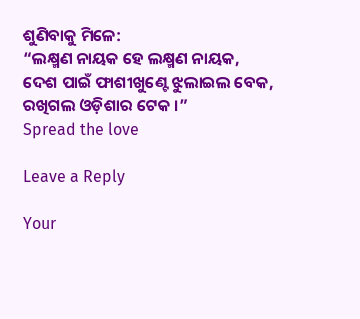ଶୁଣିବାକୁ ମିଳେ:
“ଲକ୍ଷ୍ମଣ ନାୟକ ହେ ଲକ୍ଷ୍ମଣ ନାୟକ,
ଦେଶ ପାଇଁ ଫାଶୀଖୁଣ୍ଟେ ଝୁଲାଇଲ ବେକ,
ରଖିଗଲ ଓଡ଼ିଶାର ଟେକ ।”
Spread the love

Leave a Reply

Your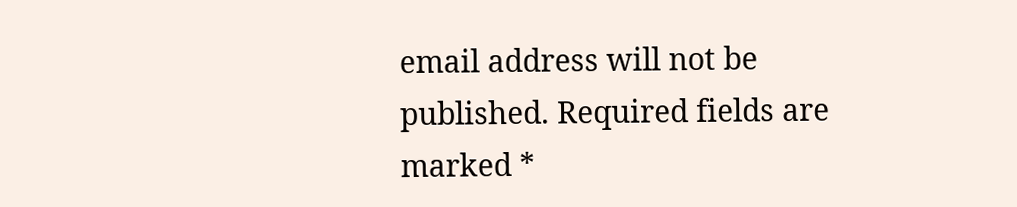email address will not be published. Required fields are marked *